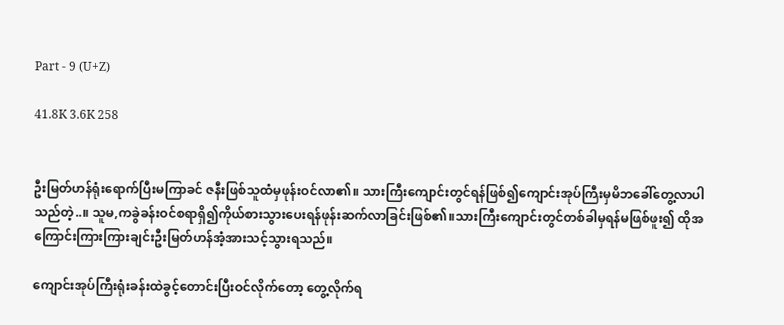Part - 9 (U+Z)

41.8K 3.6K 258


ဦးမြတ်ဟန်ရုံးရောက်ပြီးမကြာခင် ဇနီးဖြစ်သူထံမှဖုန်းဝင်လာ၏။ သားကြီးကျောင်းတွင်ရန်ဖြစ်၍ကျောင်းအုပ်ကြီးမှမိဘခေါ်တွေ့လာပါသည်တဲ့..။ သူမ,ကခွဲခန်းဝင်စရာရှိ၍ကိုယ်စားသွားပေးရန်ဖုန်းဆက်လာခြင်းဖြစ်၏။သားကြီးကျောင်းတွင်တစ်ခါမှရန်မဖြစ်ဖူး၍ ထိုအကြောင်းကြားကြားချင်းဦးမြတ်ဟန်အံ့အားသင့်သွားရသည်။

ကျောင်းအုပ်ကြီးရုံးခန်းထဲခွင့်တောင်းပြီးဝင်လိုက်တော့ တွေ့လိုက်ရ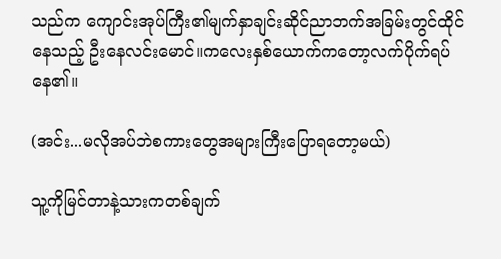သည်က ကျောင်းအုပ်ကြီး၏မျက်နှာချင်းဆိုင်ညာဘက်အခြမ်းတွင်ထိုင်နေသည့် ဦးနေလင်းမောင်။ကလေးနှစ်ယောက်ကတော့လက်ပိုက်ရပ်နေ၏။

(အင်း...မလိုအပ်ဘဲစကားတွေအများကြီးပြောရတော့မယ်)

သူ့ကိုမြင်တာနဲ့သားကတစ်ချက်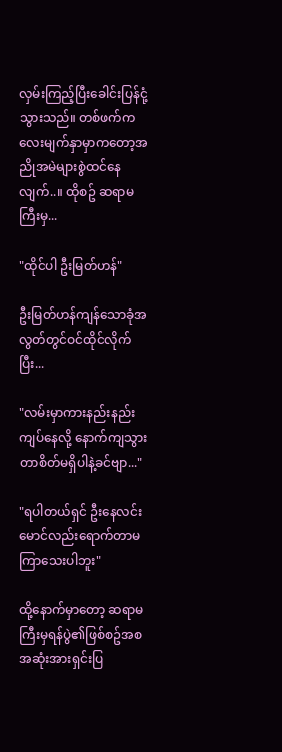လှမ်းကြည့်ပြီးခေါင်းပြန်ငုံ့သွားသည်။ တစ်ဖက်ကလေးမျက်နှာမှာကတော့အညိုအမဲများစွဲထင်နေလျက်..။ ထိုစဥ် ဆရာမကြီးမှ...

"ထိုင်ပါ ဦးမြတ်ဟန်"

ဦးမြတ်ဟန်ကျန်သောခုံအလွတ်တွင်ဝင်ထိုင်လိုက်ပြီး...

"လမ်းမှာကားနည်းနည်းကျပ်နေလို့ နောက်ကျသွားတာစိတ်မရှိပါနဲ့ခင်ဗျာ..."

"ရပါတယ်ရှင် ဦးနေလင်းမောင်လည်းရောက်တာမကြာသေးပါဘူး"

ထို့နောက်မှာတော့ ဆရာမကြီးမှရန်ပွဲ၏ဖြစ်စဥ်အစအဆုံးအားရှင်းပြ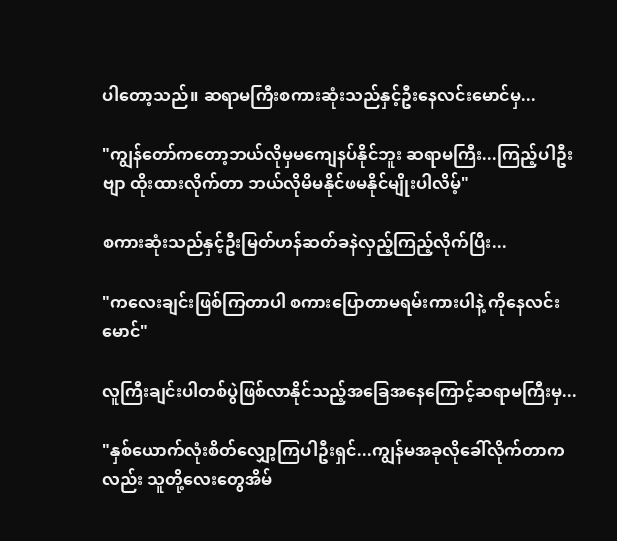ပါတော့သည်။ ဆရာမကြီးစကားဆုံးသည်နှင့်ဦးနေလင်းမောင်မှ...

"ကျွန်တော်ကတော့ဘယ်လိုမှမကျေနပ်နိုင်ဘူး ဆရာမကြီး...ကြည့်ပါဦးဗျာ ထိုးထားလိုက်တာ ဘယ်လိုမိမနိုင်ဖမနိုင်မျိုးပါလိမ့်"

စကားဆုံးသည်နှင့်ဦးမြတ်ဟန်ဆတ်ခနဲလှည့်ကြည့်လိုက်ပြီး...

"ကလေးချင်းဖြစ်ကြတာပါ စကားပြောတာမရမ်းကားပါနဲ့ ကိုနေလင်းမောင်"

လူကြီးချင်းပါတစ်ပွဲဖြစ်လာနိုင်သည့်အခြေအနေကြောင့်ဆရာမကြီးမှ...

"နှစ်ယောက်လုံးစိတ်လျှော့ကြပါဦးရှင်...ကျွန်မအခုလိုခေါ်လိုက်တာကလည်း သူတို့လေးတွေအိမ်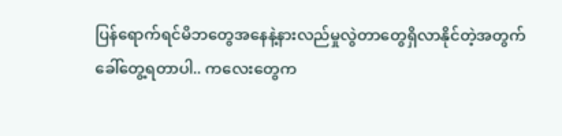ပြန်ရောက်ရင်မိဘတွေအနေနဲ့နားလည်မှုလွဲတာတွေရှိလာနိုင်တဲ့အတွက်ခေါ်တွေ့ရတာပါ.. ကလေးတွေက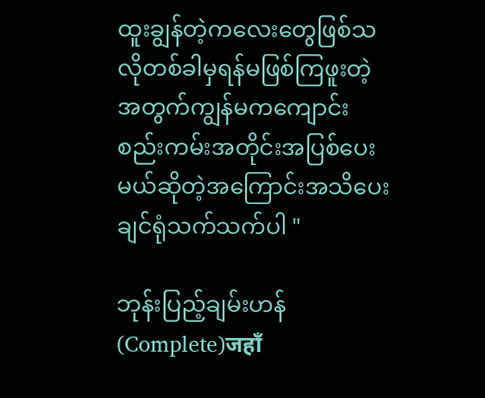ထူးချွန်တဲ့ကလေးတွေဖြစ်သလိုတစ်ခါမှရန်မဖြစ်ကြဖူးတဲ့အတွက်ကျွန်မကကျောင်းစည်းကမ်းအတိုင်းအပြစ်ပေးမယ်ဆိုတဲ့အကြောင်းအသိပေးချင်ရုံသက်သက်ပါ "

ဘုန်းပြည့်ချမ်းဟန် (Complete)जहाँ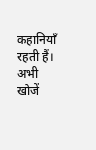कहानियाँ रहती हैं। अभी खोजें